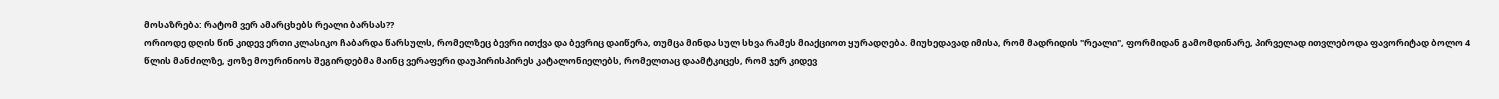მოსაზრება: რატომ ვერ ამარცხებს რეალი ბარსას??
ორიოდე დღის წინ კიდევ ერთი კლასიკო ჩაბარდა წარსულს, რომელზეც ბევრი ითქვა და ბევრიც დაიწერა, თუმცა მინდა სულ სხვა რამეს მიაქციოთ ყურადღება. მიუხედავად იმისა, რომ მადრიდის "რეალი", ფორმიდან გამომდინარე, პირველად ითვლებოდა ფავორიტად ბოლო 4 წლის მანძილზე, ჟოზე მოურინიოს შეგირდებმა მაინც ვერაფერი დაუპირისპირეს კატალონიელებს, რომელთაც დაამტკიცეს, რომ ჯერ კიდევ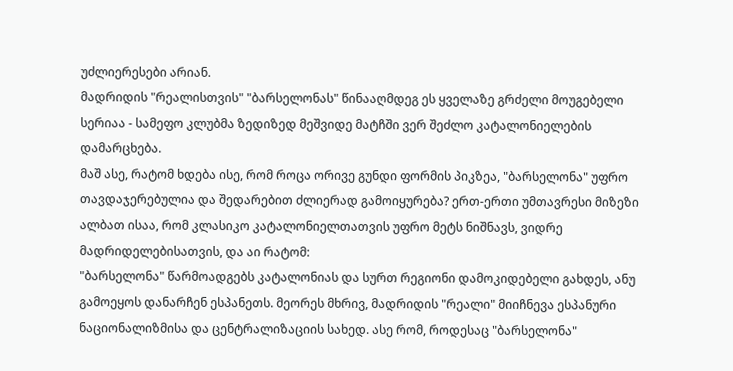უძლიერესები არიან.
მადრიდის "რეალისთვის" "ბარსელონას" წინააღმდეგ ეს ყველაზე გრძელი მოუგებელი სერიაა - სამეფო კლუბმა ზედიზედ მეშვიდე მატჩში ვერ შეძლო კატალონიელების დამარცხება.
მაშ ასე, რატომ ხდება ისე, რომ როცა ორივე გუნდი ფორმის პიკზეა, "ბარსელონა" უფრო თავდაჯერებულია და შედარებით ძლიერად გამოიყურება? ერთ-ერთი უმთავრესი მიზეზი ალბათ ისაა, რომ კლასიკო კატალონიელთათვის უფრო მეტს ნიშნავს, ვიდრე მადრიდელებისათვის, და აი რატომ:
"ბარსელონა" წარმოადგებს კატალონიას და სურთ რეგიონი დამოკიდებელი გახდეს, ანუ გამოეყოს დანარჩენ ესპანეთს. მეორეს მხრივ, მადრიდის "რეალი" მიიჩნევა ესპანური ნაციონალიზმისა და ცენტრალიზაციის სახედ. ასე რომ, როდესაც "ბარსელონა"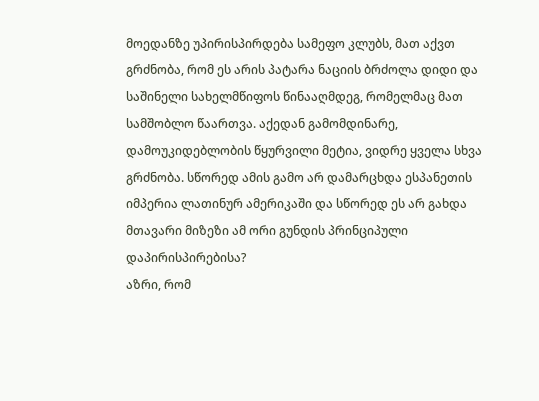მოედანზე უპირისპირდება სამეფო კლუბს, მათ აქვთ გრძნობა, რომ ეს არის პატარა ნაციის ბრძოლა დიდი და საშინელი სახელმწიფოს წინააღმდეგ, რომელმაც მათ სამშობლო წაართვა. აქედან გამომდინარე, დამოუკიდებლობის წყურვილი მეტია, ვიდრე ყველა სხვა გრძნობა. სწორედ ამის გამო არ დამარცხდა ესპანეთის იმპერია ლათინურ ამერიკაში და სწორედ ეს არ გახდა მთავარი მიზეზი ამ ორი გუნდის პრინციპული დაპირისპირებისა?
აზრი, რომ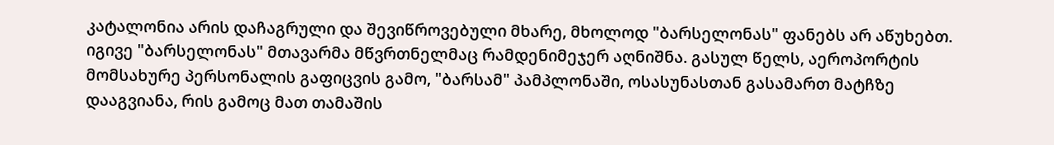კატალონია არის დაჩაგრული და შევიწროვებული მხარე, მხოლოდ "ბარსელონას" ფანებს არ აწუხებთ. იგივე "ბარსელონას" მთავარმა მწვრთნელმაც რამდენიმეჯერ აღნიშნა. გასულ წელს, აეროპორტის მომსახურე პერსონალის გაფიცვის გამო, "ბარსამ" პამპლონაში, ოსასუნასთან გასამართ მატჩზე დააგვიანა, რის გამოც მათ თამაშის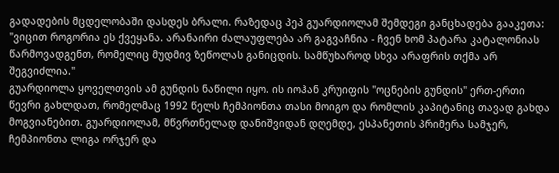გადადების მცდელობაში დასდეს ბრალი. რაზედაც პეპ გუარდიოლამ შემდეგი განცხადება გააკეთა: "ვიცით როგორია ეს ქვეყანა. არანაირი ძალაუფლება არ გაგვაჩნია - ჩვენ ხომ პატარა კატალონიას წარმოვადგენთ, რომელიც მუდმივ ზეწოლას განიცდის. სამწუხაროდ სხვა არაფრის თქმა არ შეგვიძლია."
გუარდიოლა ყოველთვის ამ გუნდის ნაწილი იყო. ის იოჰან კრუიფის "ოცნების გუნდის" ერთ-ერთი წევრი გახლდათ, რომელმაც 1992 წელს ჩემპიონთა თასი მოიგო და რომლის კაპიტანიც თავად გახდა მოგვიანებით. გუარდიოლამ, მწვრთნელად დანიშვიდან დღემდე, ესპანეთის პრიმერა სამჯერ, ჩემპიონთა ლიგა ორჯერ და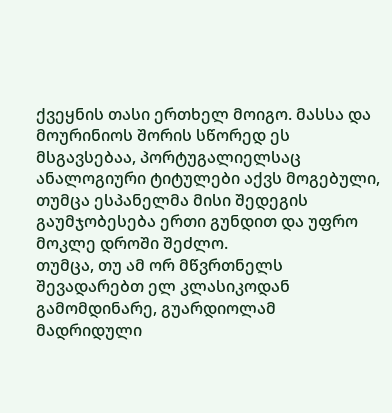ქვეყნის თასი ერთხელ მოიგო. მასსა და მოურინიოს შორის სწორედ ეს მსგავსებაა, პორტუგალიელსაც ანალოგიური ტიტულები აქვს მოგებული, თუმცა ესპანელმა მისი შედეგის გაუმჯობესება ერთი გუნდით და უფრო მოკლე დროში შეძლო.
თუმცა, თუ ამ ორ მწვრთნელს შევადარებთ ელ კლასიკოდან გამომდინარე, გუარდიოლამ მადრიდული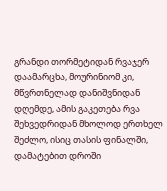გრანდი თორმეტიდან რვაჯერ დაამარცხა, მოურინიომ კი, მწვრთნელად დანიშვნიდან დღემდე, ამის გაკეთება რვა შეხვედრიდან მხოლოდ ერთხელ შეძლო, ისიც თასის ფინალში, დამატებით დროში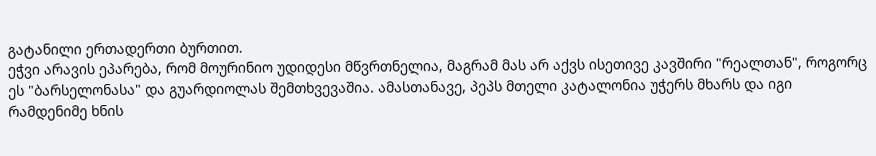გატანილი ერთადერთი ბურთით.
ეჭვი არავის ეპარება, რომ მოურინიო უდიდესი მწვრთნელია, მაგრამ მას არ აქვს ისეთივე კავშირი "რეალთან", როგორც ეს "ბარსელონასა" და გუარდიოლას შემთხვევაშია. ამასთანავე, პეპს მთელი კატალონია უჭერს მხარს და იგი რამდენიმე ხნის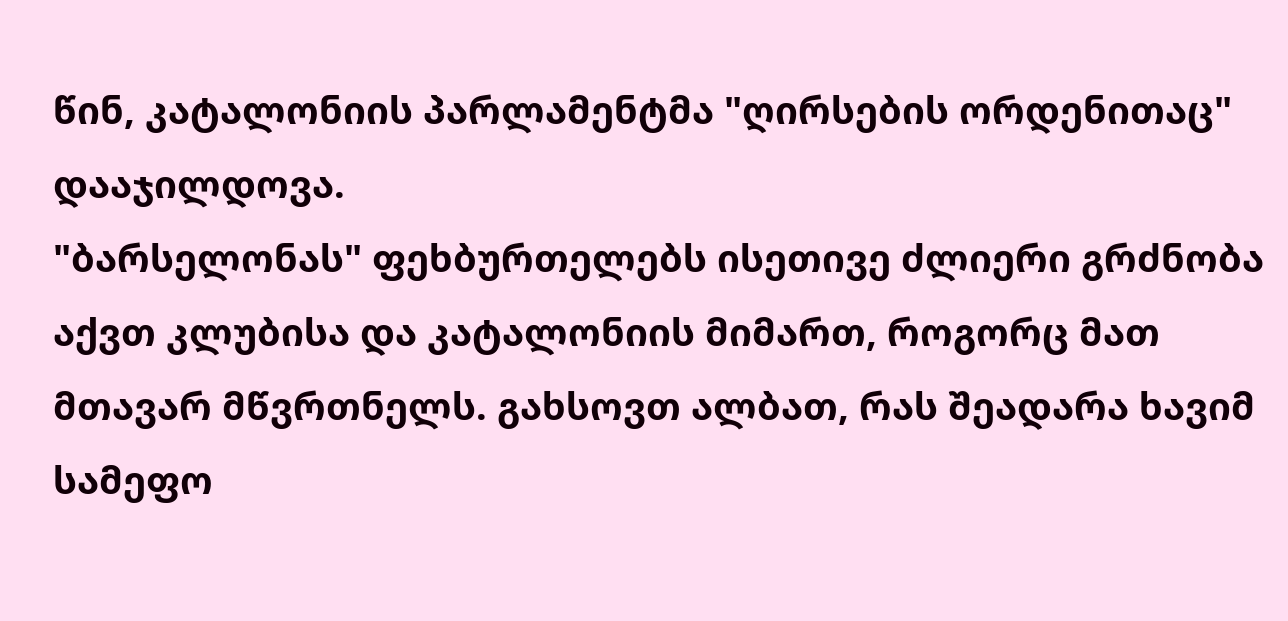წინ, კატალონიის პარლამენტმა "ღირსების ორდენითაც" დააჯილდოვა.
"ბარსელონას" ფეხბურთელებს ისეთივე ძლიერი გრძნობა აქვთ კლუბისა და კატალონიის მიმართ, როგორც მათ მთავარ მწვრთნელს. გახსოვთ ალბათ, რას შეადარა ხავიმ სამეფო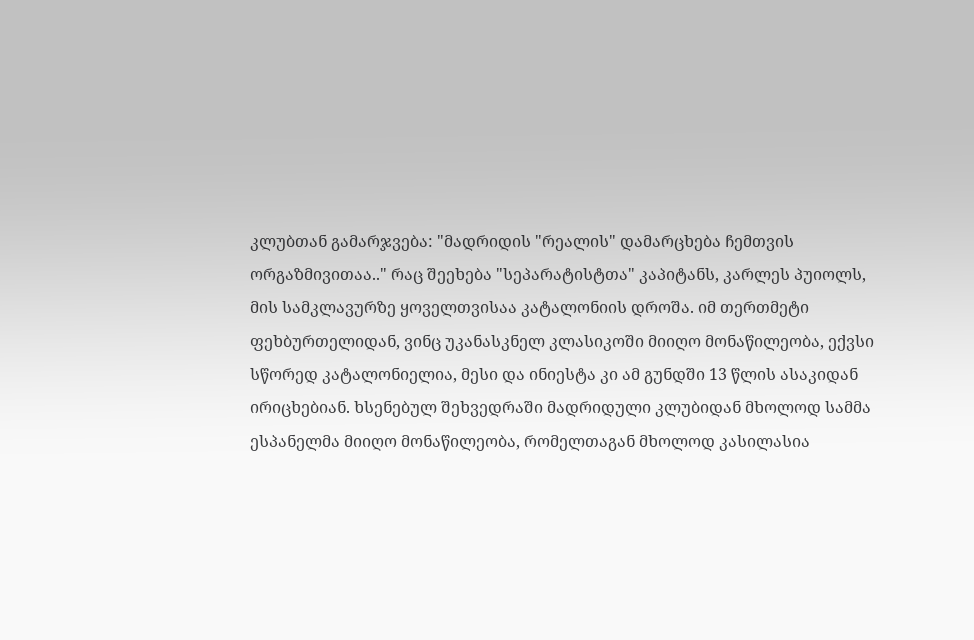კლუბთან გამარჯვება: "მადრიდის "რეალის" დამარცხება ჩემთვის ორგაზმივითაა.." რაც შეეხება "სეპარატისტთა" კაპიტანს, კარლეს პუიოლს, მის სამკლავურზე ყოველთვისაა კატალონიის დროშა. იმ თერთმეტი ფეხბურთელიდან, ვინც უკანასკნელ კლასიკოში მიიღო მონაწილეობა, ექვსი სწორედ კატალონიელია, მესი და ინიესტა კი ამ გუნდში 13 წლის ასაკიდან ირიცხებიან. ხსენებულ შეხვედრაში მადრიდული კლუბიდან მხოლოდ სამმა ესპანელმა მიიღო მონაწილეობა, რომელთაგან მხოლოდ კასილასია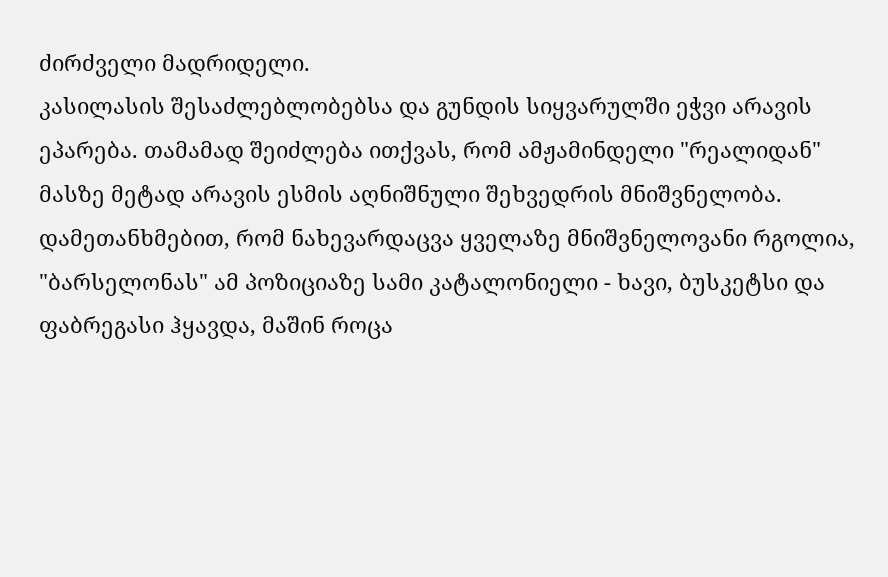ძირძველი მადრიდელი.
კასილასის შესაძლებლობებსა და გუნდის სიყვარულში ეჭვი არავის ეპარება. თამამად შეიძლება ითქვას, რომ ამჟამინდელი "რეალიდან" მასზე მეტად არავის ესმის აღნიშნული შეხვედრის მნიშვნელობა. დამეთანხმებით, რომ ნახევარდაცვა ყველაზე მნიშვნელოვანი რგოლია, "ბარსელონას" ამ პოზიციაზე სამი კატალონიელი - ხავი, ბუსკეტსი და ფაბრეგასი ჰყავდა, მაშინ როცა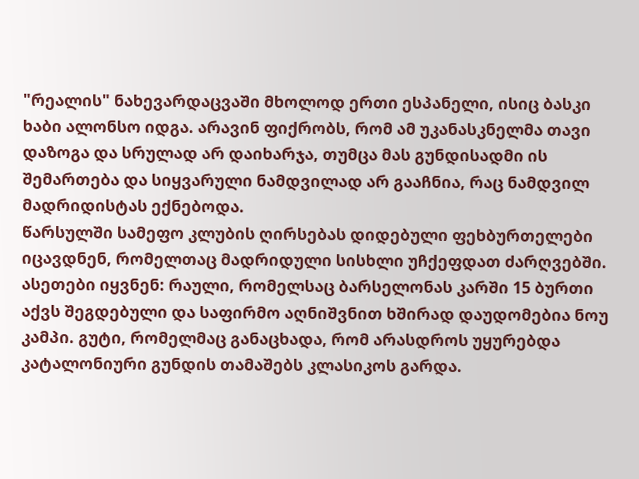"რეალის" ნახევარდაცვაში მხოლოდ ერთი ესპანელი, ისიც ბასკი ხაბი ალონსო იდგა. არავინ ფიქრობს, რომ ამ უკანასკნელმა თავი დაზოგა და სრულად არ დაიხარჯა, თუმცა მას გუნდისადმი ის შემართება და სიყვარული ნამდვილად არ გააჩნია, რაც ნამდვილ მადრიდისტას ექნებოდა.
წარსულში სამეფო კლუბის ღირსებას დიდებული ფეხბურთელები იცავდნენ, რომელთაც მადრიდული სისხლი უჩქეფდათ ძარღვებში. ასეთები იყვნენ: რაული, რომელსაც ბარსელონას კარში 15 ბურთი აქვს შეგდებული და საფირმო აღნიშვნით ხშირად დაუდომებია ნოუ კამპი. გუტი, რომელმაც განაცხადა, რომ არასდროს უყურებდა კატალონიური გუნდის თამაშებს კლასიკოს გარდა.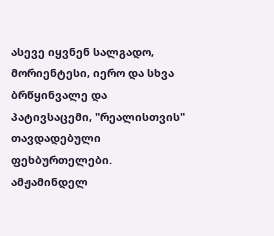ასევე იყვნენ სალგადო, მორიენტესი, იერო და სხვა ბრწყინვალე და პატივსაცემი, "რეალისთვის" თავდადებული ფეხბურთელები.
ამჟამინდელ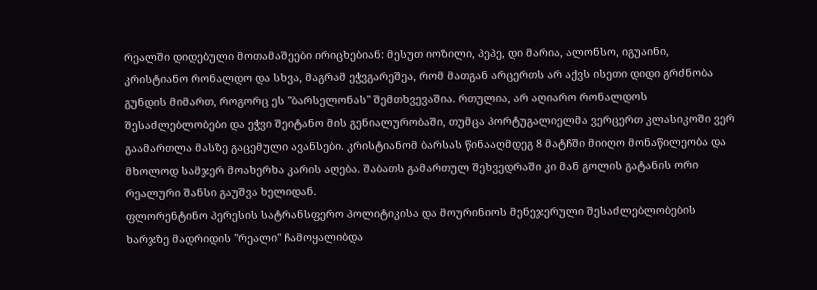რეალში დიდებული მოთამაშეები ირიცხებიან: მესუთ იოზილი, პეპე, დი მარია, ალონსო, იგუაინი, კრისტიანო რონალდო და სხვა, მაგრამ ეჭვგარეშეა, რომ მათგან არცერთს არ აქვს ისეთი დიდი გრძნობა გუნდის მიმართ, როგორც ეს "ბარსელონას" შემთხვევაშია. რთულია, არ აღიარო რონალდოს შესაძლებლობები და ეჭვი შეიტანო მის გენიალურობაში, თუმცა პორტუგალიელმა ვერცერთ კლასიკოში ვერ გაამართლა მასზე გაცემული ავანსები. კრისტიანომ ბარსას წინააღმდეგ 8 მატჩში მიიღო მონაწილეობა და მხოლოდ სამჯერ მოახერხა კარის აღება. შაბათს გამართულ შეხვედრაში კი მან გოლის გატანის ორი რეალური შანსი გაუშვა ხელიდან.
ფლორენტინო პერესის სატრანსფერო პოლიტიკისა და მოურინიოს მენეჯერული შესაძლებლობების ხარჯზე მადრიდის "რეალი" ჩამოყალიბდა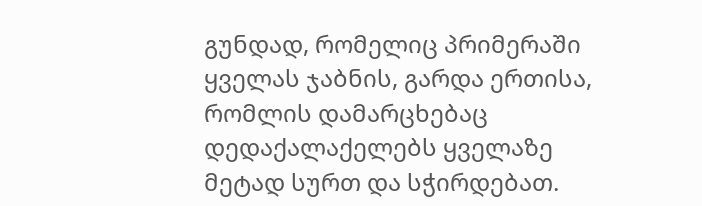გუნდად, რომელიც პრიმერაში ყველას ჯაბნის, გარდა ერთისა, რომლის დამარცხებაც დედაქალაქელებს ყველაზე მეტად სურთ და სჭირდებათ.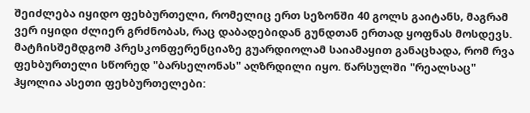შეიძლება იყიდო ფეხბურთელი, რომელიც ერთ სეზონში 40 გოლს გაიტანს, მაგრამ ვერ იყიდი ძლიერ გრძნობას, რაც დაბადებიდან გუნდთან ერთად ყოფნას მოსდევს.
მატჩისშემდგომ პრესკონფერენციაზე გუარდიოლამ საიამაყით განაცხადა, რომ რვა ფეხბურთელი სწორედ "ბარსელონას" აღზრდილი იყო. წარსულში "რეალსაც" ჰყოლია ასეთი ფეხბურთელები: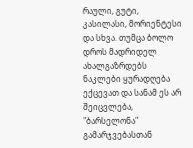რაული, გუტი, კასილასი, მორიენტესი და სხვა. თუმცა ბოლო დროს მადრიდელ ახალგაზრდებს ნაკლები ყურადღება ექცევათ და სანამ ეს არ შეიცვლება, "ბარსელონა" გამარჯვებასთან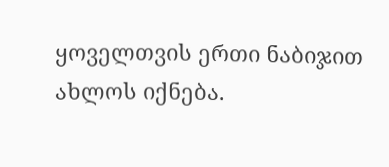ყოველთვის ერთი ნაბიჯით ახლოს იქნება.